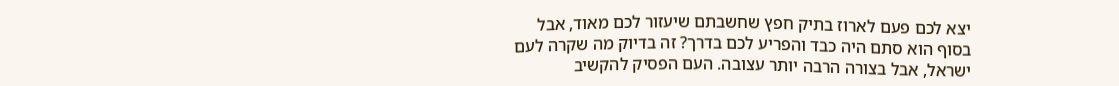יצא לכם פעם לארוז בתיק חפץ שחשבתם שיעזור לכם מאוד, אבל בסוף הוא סתם היה כבד והפריע לכם בדרך? זה בדיוק מה שקרה לעם ישראל, אבל בצורה הרבה יותר עצובה. העם הפסיק להקשיב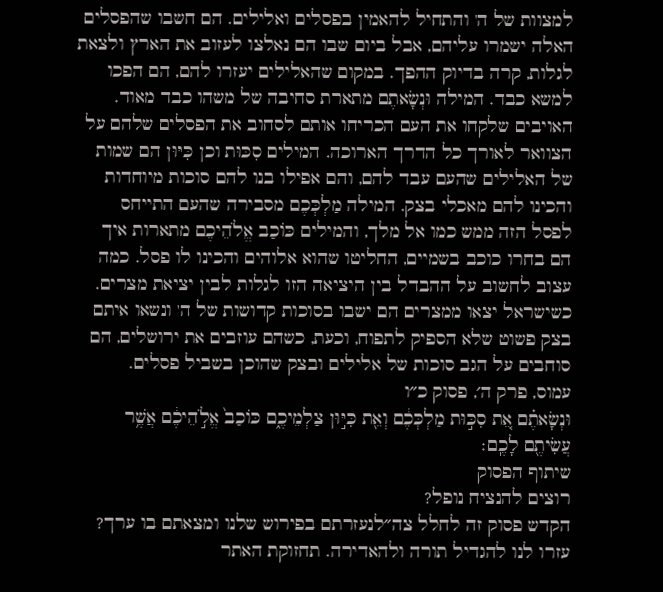למצוות של ה' והתחיל להאמין בפסלים ואלילים. הם חשבו שהפסלים האלה ישמרו עליהם, אבל ביום שבו הם נאלצו לעזוב את הארץ ולצאת לגלות, קרה בדיוק ההפך. במקום שהאלילים יעזרו להם, הם הפכו למשא כבד. המילה וּנְשָׂאתֶם מתארת סחיבה של משהו כבד מאוד. האויבים שלקחו את העם הכריחו אותם לסחוב את הפסלים שלהם על הצוואר לאורך כל הדרך הארוכה. המילים סִכּוּת וכן כִּיּוּן הם שמות של האלילים שהעם עבד להם, והם אפילו בנו להם סוכות מיוחדות והכינו להם מאכלי בצק. המילה מַלְכְּכֶם מסבירה שהעם התייחס לפסל הזה ממש כמו אל מלך, והמילים כּוֹכַב אֱלֹהֵיכֶם מתארות איך הם בחרו כוכב בשמיים, החליטו שהוא אלוהים והכינו לו פסל. כמה עצוב לחשוב על ההבדל בין היציאה הזו לגלות לבין יציאת מצרים. כשישראל יצאו ממצרים הם ישבו בסוכות קדושות של ה' ונשאו איתם בצק פשוט שלא הספיק לתפוח, וכעת, כשהם עוזבים את ירושלים, הם סוחבים על הגב סוכות של אלילים ובצק שהוכן בשביל פסלים.
עמוס, פרק ה׳, פסוק כ״ו
וּנְשָׂאתֶ֗ם אֵ֚ת סִכּ֣וּת מַלְכְּכֶ֔ם וְאֵ֖ת כִּיּ֣וּן צַלְמֵיכֶ֑ם כּוֹכַב֙ אֱלֹ֣הֵיכֶ֔ם אֲשֶׁ֥ר עֲשִׂיתֶ֖ם לָכֶֽם׃
שיתוף הפסוק
רוצים להנציח נופל?
הקדש פסוק זה לחלל צה״לנעזרתם בפירוש שלנו ומצאתם בו ערך?
עזרו לנו להגדיל תורה ולהאדירה. תחזוקת האתר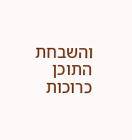והשבחת התוכן כרוכות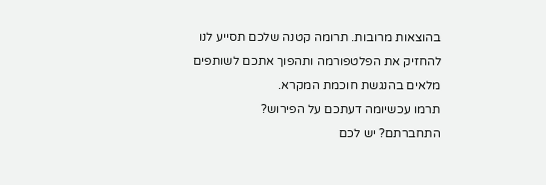בהוצאות מרובות. תרומה קטנה שלכם תסייע לנו להחזיק את הפלטפורמה ותהפוך אתכם לשותפים מלאים בהנגשת חוכמת המקרא.
תרמו עכשיומה דעתכם על הפירוש?
התחברתם? יש לכם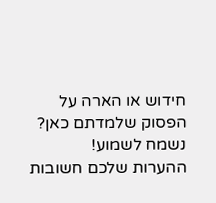חידוש או הארה על הפסוק שלמדתם כאן? נשמח לשמוע!
ההערות שלכם חשובות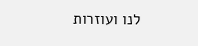לנו ועוזרות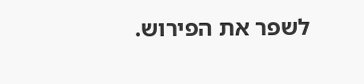לשפר את הפירוש.